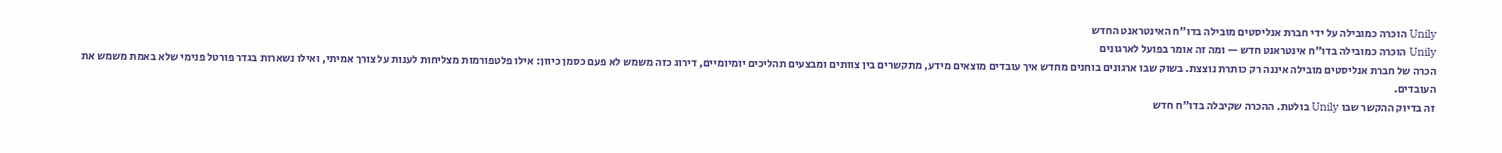Unily הוכרה כמובילה על ידי חברת אנליסטים מובילה בדו"ח האינטראנט החדש
Unily הוכרה כמובילה בדו"ח אינטראנט חדש — ומה זה אומר בפועל לארגונים
הכרה של חברת אנליסטים מובילה איננה רק כותרת נוצצת. בשוק שבו ארגונים בוחנים מחדש איך עובדים מוצאים מידע, מתקשרים בין צוותים ומבצעים תהליכים יומיומיים, דירוג כזה משמש לא פעם כסמן כיוון: אילו פלטפורמות מצליחות לענות על צורך אמיתי, ואילו נשארות בגדר פורטל פנימי שלא באמת משמש את העובדים.
זה בדיוק ההקשר שבו Unily בולטת. ההכרה שקיבלה בדו"ח חדש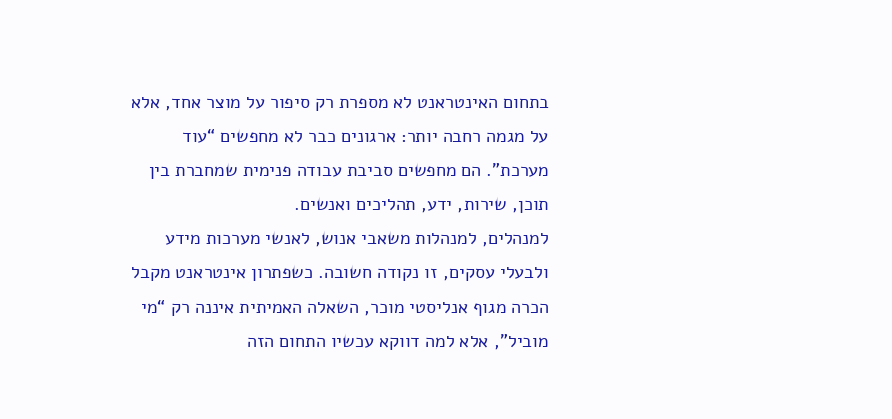בתחום האינטראנט לא מספרת רק סיפור על מוצר אחד, אלא על מגמה רחבה יותר: ארגונים כבר לא מחפשים “עוד מערכת”. הם מחפשים סביבת עבודה פנימית שמחברת בין תוכן, שירות, ידע, תהליכים ואנשים.
למנהלים, למנהלות משאבי אנוש, לאנשי מערכות מידע ולבעלי עסקים, זו נקודה חשובה. כשפתרון אינטראנט מקבל הכרה מגוף אנליסטי מוכר, השאלה האמיתית איננה רק “מי מוביל”, אלא למה דווקא עכשיו התחום הזה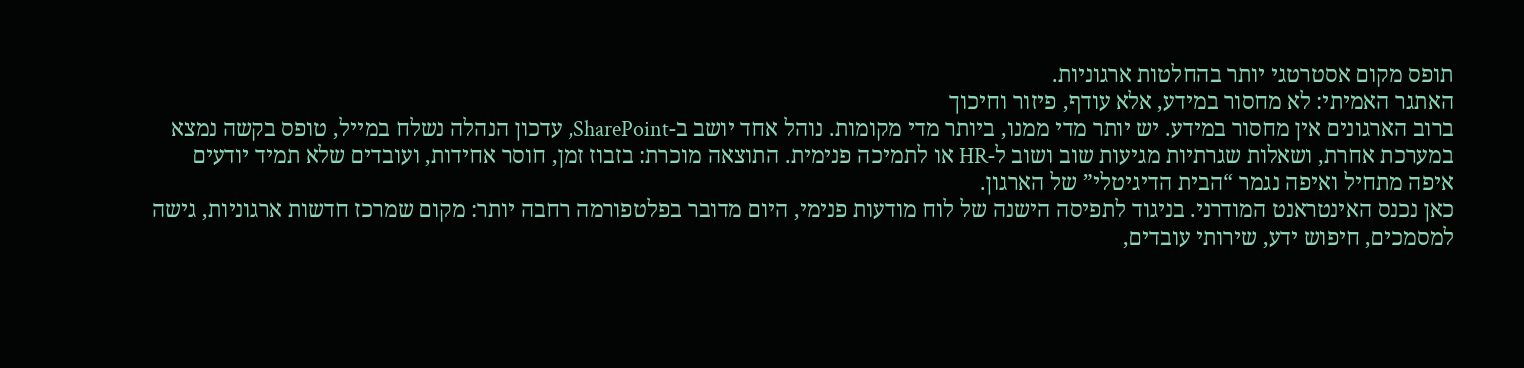תופס מקום אסטרטגי יותר בהחלטות ארגוניות.
האתגר האמיתי: לא מחסור במידע, אלא עודף, פיזור וחיכוך
ברוב הארגונים אין מחסור במידע. יש יותר מדי ממנו, ביותר מדי מקומות. נוהל אחד יושב ב-SharePoint, עדכון הנהלה נשלח במייל, טופס בקשה נמצא במערכת אחרת, ושאלות שגרתיות מגיעות שוב ושוב ל-HR או לתמיכה פנימית. התוצאה מוכרת: בזבוז זמן, חוסר אחידות, ועובדים שלא תמיד יודעים איפה מתחיל ואיפה נגמר “הבית הדיגיטלי” של הארגון.
כאן נכנס האינטראנט המודרני. בניגוד לתפיסה הישנה של לוח מודעות פנימי, היום מדובר בפלטפורמה רחבה יותר: מקום שמרכז חדשות ארגוניות, גישה למסמכים, חיפוש ידע, שירותי עובדים,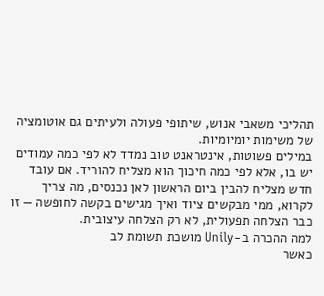תהליכי משאבי אנוש, שיתופי פעולה ולעיתים גם אוטומציה של משימות יומיומיות.
במילים פשוטות, אינטראנט טוב נמדד לא לפי כמה עמודים יש בו, אלא לפי כמה חיכוך הוא מצליח להוריד. אם עובד חדש מצליח להבין ביום הראשון לאן נכנסים, מה צריך לקרוא, ממי מבקשים ציוד ואיך מגישים בקשה לחופשה — זו כבר הצלחה תפעולית, לא רק הצלחה עיצובית.
למה ההכרה ב-Unily מושכת תשומת לב
כאשר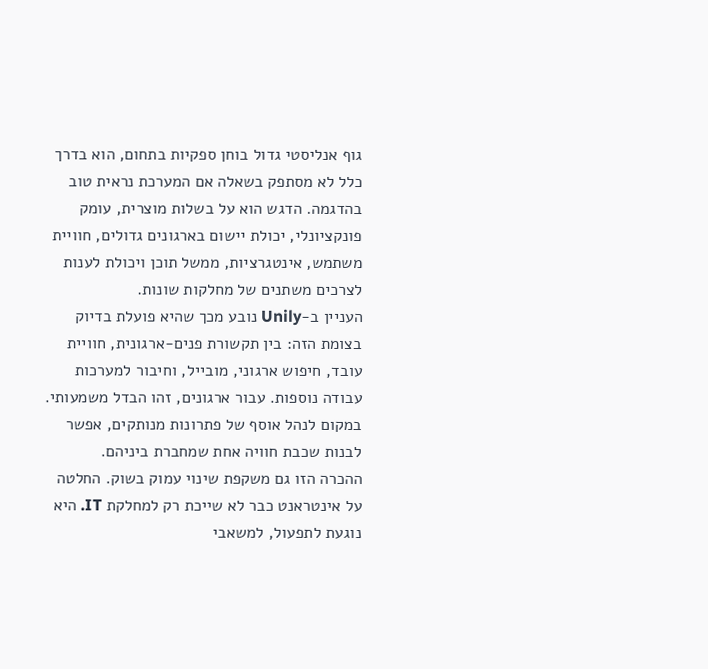גוף אנליסטי גדול בוחן ספקיות בתחום, הוא בדרך כלל לא מסתפק בשאלה אם המערכת נראית טוב בהדגמה. הדגש הוא על בשלות מוצרית, עומק פונקציונלי, יכולת יישום בארגונים גדולים, חוויית משתמש, אינטגרציות, ממשל תוכן ויכולת לענות לצרכים משתנים של מחלקות שונות.
העניין ב-Unily נובע מכך שהיא פועלת בדיוק בצומת הזה: בין תקשורת פנים-ארגונית, חוויית עובד, חיפוש ארגוני, מובייל, וחיבור למערכות עבודה נוספות. עבור ארגונים, זהו הבדל משמעותי. במקום לנהל אוסף של פתרונות מנותקים, אפשר לבנות שכבת חוויה אחת שמחברת ביניהם.
ההכרה הזו גם משקפת שינוי עמוק בשוק. החלטה על אינטראנט כבר לא שייכת רק למחלקת IT. היא נוגעת לתפעול, למשאבי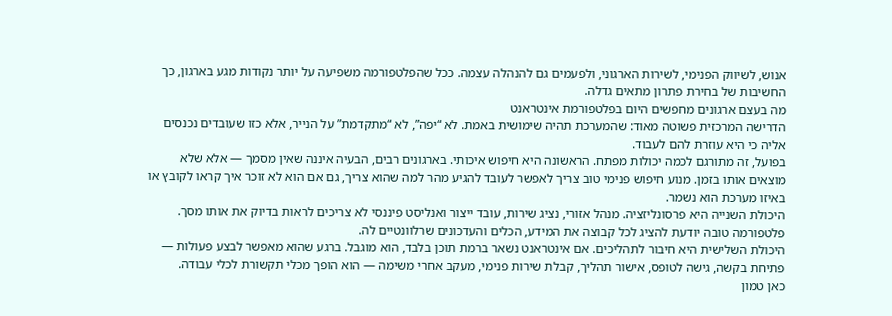אנוש, לשיווק הפנימי, לשירות הארגוני, ולפעמים גם להנהלה עצמה. ככל שהפלטפורמה משפיעה על יותר נקודות מגע בארגון, כך החשיבות של בחירת פתרון מתאים גדלה.
מה בעצם ארגונים מחפשים היום בפלטפורמת אינטראנט
הדרישה המרכזית פשוטה מאוד: שהמערכת תהיה שימושית באמת. לא “יפה”, לא “מתקדמת” על הנייר, אלא כזו שעובדים נכנסים אליה כי היא עוזרת להם לעבוד.
בפועל, זה מתורגם לכמה יכולות מפתח. הראשונה היא חיפוש איכותי. בארגונים רבים, הבעיה איננה שאין מסמך — אלא שלא מוצאים אותו בזמן. מנוע חיפוש פנימי טוב צריך לאפשר לעובד להגיע מהר למה שהוא צריך, גם אם הוא לא זוכר איך קראו לקובץ או באיזו מערכת הוא נשמר.
היכולת השנייה היא פרסונליזציה. מנהל אזורי, נציג שירות, עובד ייצור ואנליסט פיננסי לא צריכים לראות בדיוק את אותו מסך. פלטפורמה טובה יודעת להציג לכל קבוצה את המידע, הכלים והעדכונים שרלוונטיים לה.
היכולת השלישית היא חיבור לתהליכים. אם אינטראנט נשאר ברמת תוכן בלבד, הוא מוגבל. ברגע שהוא מאפשר לבצע פעולות — פתיחת בקשה, גישה לטופס, אישור תהליך, קבלת שירות פנימי, מעקב אחרי משימה — הוא הופך מכלי תקשורת לכלי עבודה.
כאן טמון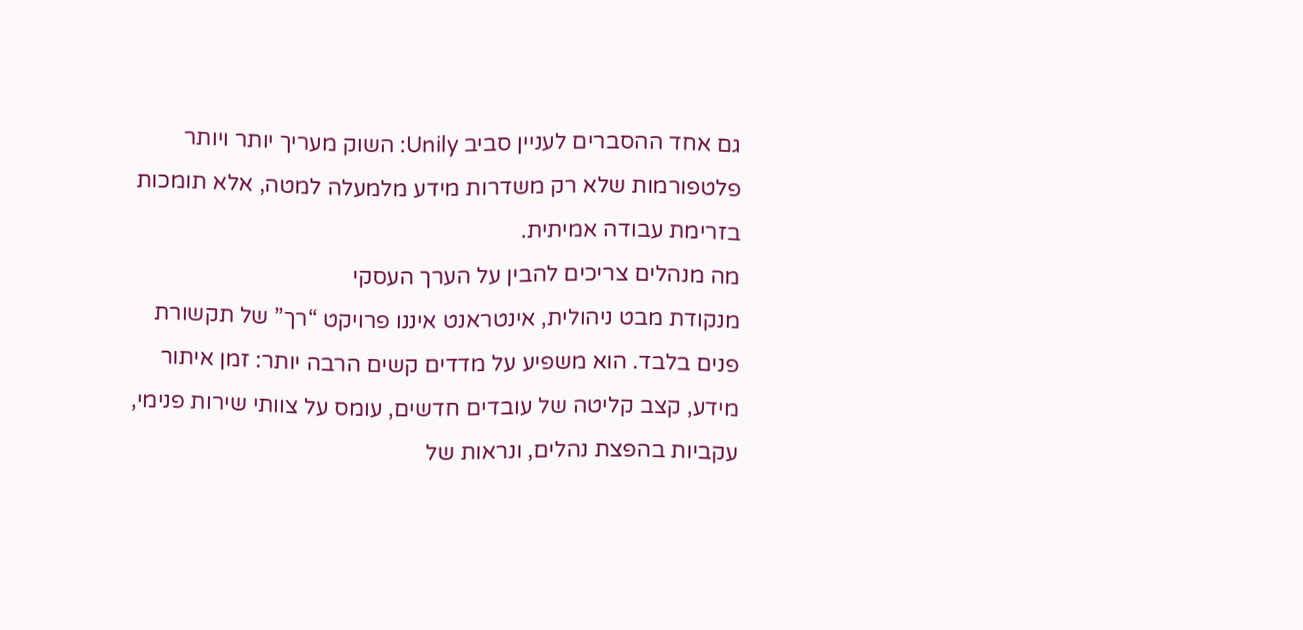גם אחד ההסברים לעניין סביב Unily: השוק מעריך יותר ויותר פלטפורמות שלא רק משדרות מידע מלמעלה למטה, אלא תומכות בזרימת עבודה אמיתית.
מה מנהלים צריכים להבין על הערך העסקי
מנקודת מבט ניהולית, אינטראנט איננו פרויקט “רך” של תקשורת פנים בלבד. הוא משפיע על מדדים קשים הרבה יותר: זמן איתור מידע, קצב קליטה של עובדים חדשים, עומס על צוותי שירות פנימי, עקביות בהפצת נהלים, ונראות של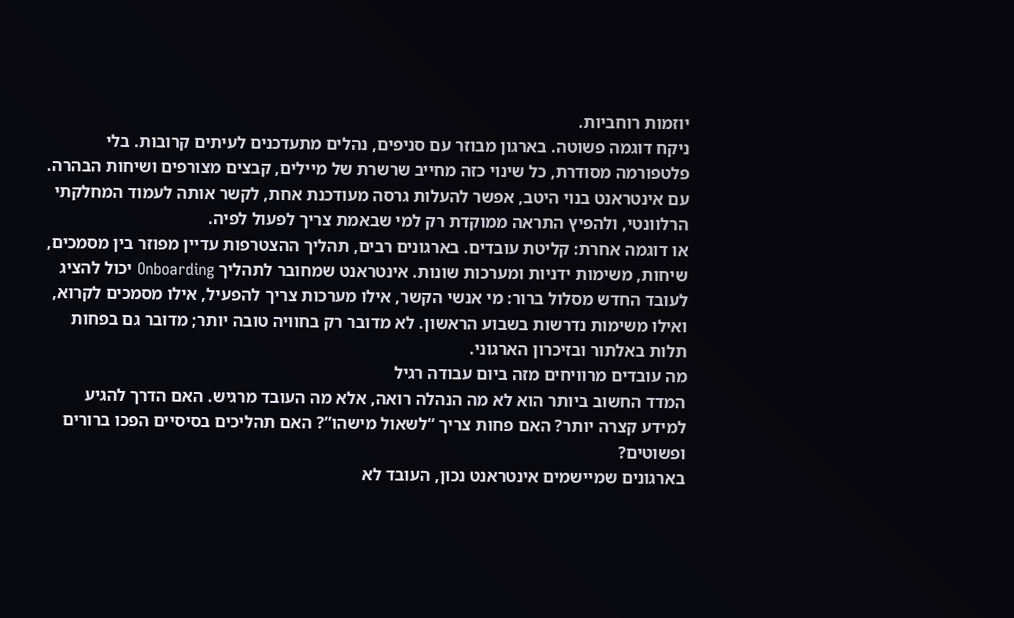יוזמות רוחביות.
ניקח דוגמה פשוטה. בארגון מבוזר עם סניפים, נהלים מתעדכנים לעיתים קרובות. בלי פלטפורמה מסודרת, כל שינוי כזה מחייב שרשרת של מיילים, קבצים מצורפים ושיחות הבהרה. עם אינטראנט בנוי היטב, אפשר להעלות גרסה מעודכנת אחת, לקשר אותה לעמוד המחלקתי הרלוונטי, ולהפיץ התראה ממוקדת רק למי שבאמת צריך לפעול לפיה.
או דוגמה אחרת: קליטת עובדים. בארגונים רבים, תהליך ההצטרפות עדיין מפוזר בין מסמכים, שיחות, משימות ידניות ומערכות שונות. אינטראנט שמחובר לתהליך Onboarding יכול להציג לעובד החדש מסלול ברור: מי אנשי הקשר, אילו מערכות צריך להפעיל, אילו מסמכים לקרוא, ואילו משימות נדרשות בשבוע הראשון. לא מדובר רק בחוויה טובה יותר; מדובר גם בפחות תלות באלתור ובזיכרון הארגוני.
מה עובדים מרוויחים מזה ביום עבודה רגיל
המדד החשוב ביותר הוא לא מה הנהלה רואה, אלא מה העובד מרגיש. האם הדרך להגיע למידע קצרה יותר? האם פחות צריך “לשאול מישהו”? האם תהליכים בסיסיים הפכו ברורים ופשוטים?
בארגונים שמיישמים אינטראנט נכון, העובד לא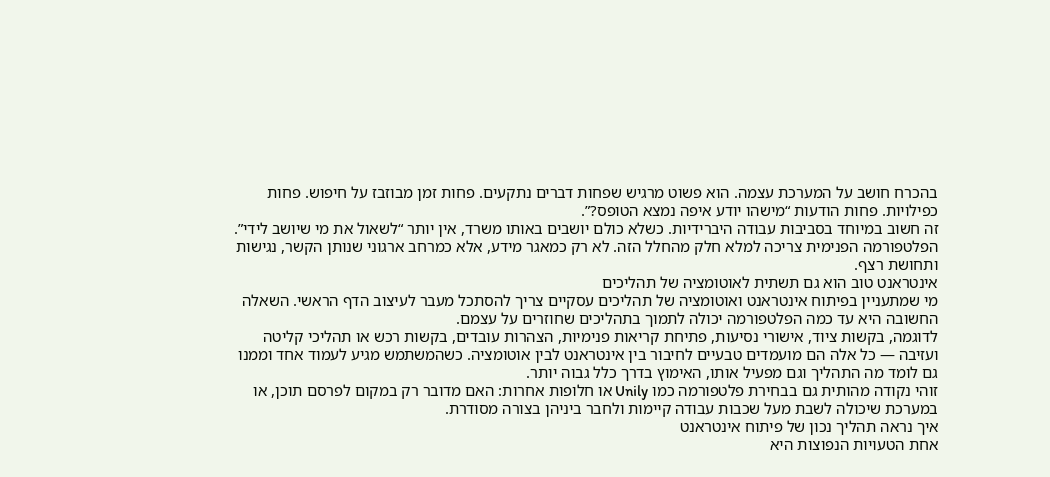בהכרח חושב על המערכת עצמה. הוא פשוט מרגיש שפחות דברים נתקעים. פחות זמן מבוזבז על חיפוש. פחות כפילויות. פחות הודעות “מישהו יודע איפה נמצא הטופס?”.
זה חשוב במיוחד בסביבות עבודה היברידיות. כשלא כולם יושבים באותו משרד, אין יותר “לשאול את מי שיושב לידי”. הפלטפורמה הפנימית צריכה למלא חלק מהחלל הזה. לא רק כמאגר מידע, אלא כמרחב ארגוני שנותן הקשר, נגישות ותחושת רצף.
אינטראנט טוב הוא גם תשתית לאוטומציה של תהליכים
מי שמתעניין בפיתוח אינטראנט ואוטומציה של תהליכים עסקיים צריך להסתכל מעבר לעיצוב הדף הראשי. השאלה החשובה היא עד כמה הפלטפורמה יכולה לתמוך בתהליכים שחוזרים על עצמם.
לדוגמה, בקשות ציוד, אישורי נסיעות, פתיחת קריאות פנימיות, הצהרות עובדים, בקשות רכש או תהליכי קליטה ועזיבה — כל אלה הם מועמדים טבעיים לחיבור בין אינטראנט לבין אוטומציה. כשהמשתמש מגיע לעמוד אחד וממנו גם לומד מה התהליך וגם מפעיל אותו, האימוץ בדרך כלל גבוה יותר.
זוהי נקודה מהותית גם בבחירת פלטפורמה כמו Unily או חלופות אחרות: האם מדובר רק במקום לפרסם תוכן, או במערכת שיכולה לשבת מעל שכבות עבודה קיימות ולחבר ביניהן בצורה מסודרת.
איך נראה תהליך נכון של פיתוח אינטראנט
אחת הטעויות הנפוצות היא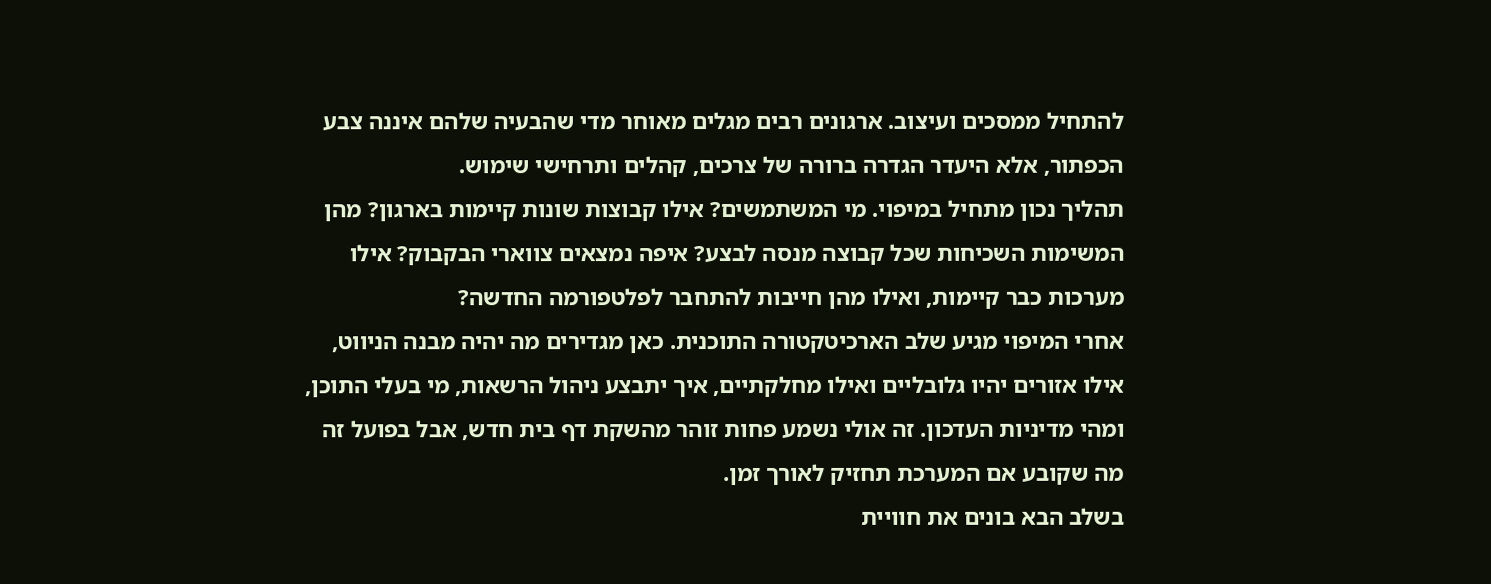להתחיל ממסכים ועיצוב. ארגונים רבים מגלים מאוחר מדי שהבעיה שלהם איננה צבע הכפתור, אלא היעדר הגדרה ברורה של צרכים, קהלים ותרחישי שימוש.
תהליך נכון מתחיל במיפוי. מי המשתמשים? אילו קבוצות שונות קיימות בארגון? מהן המשימות השכיחות שכל קבוצה מנסה לבצע? איפה נמצאים צווארי הבקבוק? אילו מערכות כבר קיימות, ואילו מהן חייבות להתחבר לפלטפורמה החדשה?
אחרי המיפוי מגיע שלב הארכיטקטורה התוכנית. כאן מגדירים מה יהיה מבנה הניווט, אילו אזורים יהיו גלובליים ואילו מחלקתיים, איך יתבצע ניהול הרשאות, מי בעלי התוכן, ומהי מדיניות העדכון. זה אולי נשמע פחות זוהר מהשקת דף בית חדש, אבל בפועל זה מה שקובע אם המערכת תחזיק לאורך זמן.
בשלב הבא בונים את חוויית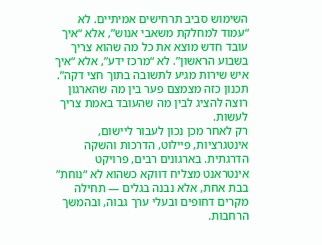השימוש סביב תרחישים אמיתיים. לא “עמוד למחלקת משאבי אנוש”, אלא “איך עובד חדש מוצא את כל מה שהוא צריך בשבוע הראשון”. לא “מרכז ידע”, אלא “איך איש שירות מגיע לתשובה בתוך חצי דקה”. תכנון כזה מצמצם פער בין מה שהארגון רוצה להציג לבין מה שהעובד באמת צריך לעשות.
רק לאחר מכן נכון לעבור ליישום, אינטגרציות, פיילוט, הדרכות והשקה הדרגתית. בארגונים רבים, פרויקט אינטראנט מצליח דווקא כשהוא לא “נוחת” בבת אחת, אלא נבנה בגלים — תחילה מקרים דחופים ובעלי ערך גבוה, ובהמשך הרחבות.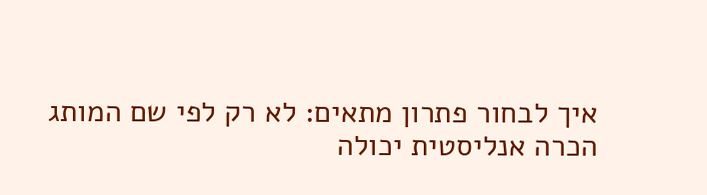איך לבחור פתרון מתאים: לא רק לפי שם המותג
הכרה אנליסטית יכולה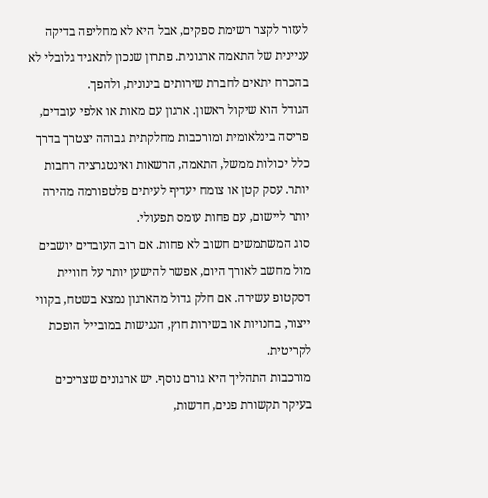לעזור לקצר רשימת ספקים, אבל היא לא מחליפה בדיקה עניינית של התאמה ארגונית. פתרון שנכון לתאגיד גלובלי לא בהכרח יתאים לחברת שירותים בינונית, ולהפך.
הגודל הוא שיקול ראשון. ארגון עם מאות או אלפי עובדים, פריסה בינלאומית ומורכבות מחלקתית גבוהה יצטרך בדרך כלל יכולות ממשל, התאמה, הרשאות ואינטגרציה רחבות יותר. עסק קטן או צומח יעדיף לעיתים פלטפורמה מהירה יותר ליישום, עם פחות עומס תפעולי.
סוג המשתמשים חשוב לא פחות. אם רוב העובדים יושבים מול מחשב לאורך היום, אפשר להישען יותר על חוויית דסקטופ עשירה. אם חלק גדול מהארגון נמצא בשטח, בקווי ייצור, בחנויות או בשירות חוץ, הנגישות במובייל הופכת לקריטית.
מורכבות התהליך היא גורם נוסף. יש ארגונים שצריכים בעיקר תקשורת פנים, חדשות,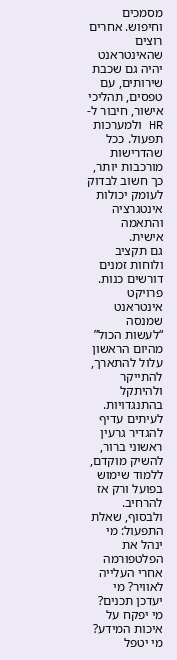מסמכים וחיפוש. אחרים רוצים שהאינטראנט יהיה גם שכבת שירותים, עם טפסים, תהליכי אישור, חיבור ל-HR ולמערכות תפעול. ככל שהדרישות מורכבות יותר, כך חשוב לבדוק לעומק יכולות אינטגרציה והתאמה אישית.
גם תקציב ולוחות זמנים דורשים כנות. פרויקט אינטראנט שמנסה “לעשות הכול” מהיום הראשון עלול להתארך, להתייקר ולהיתקל בהתנגדויות. לעיתים עדיף להגדיר גרעין ראשוני ברור, להשיק מוקדם, ללמוד שימוש בפועל ורק אז להרחיב.
ולבסוף, שאלת התפעול: מי ינהל את הפלטפורמה אחרי העלייה לאוויר? מי יעדכן תכנים? מי יפקח על איכות המידע? מי יטפל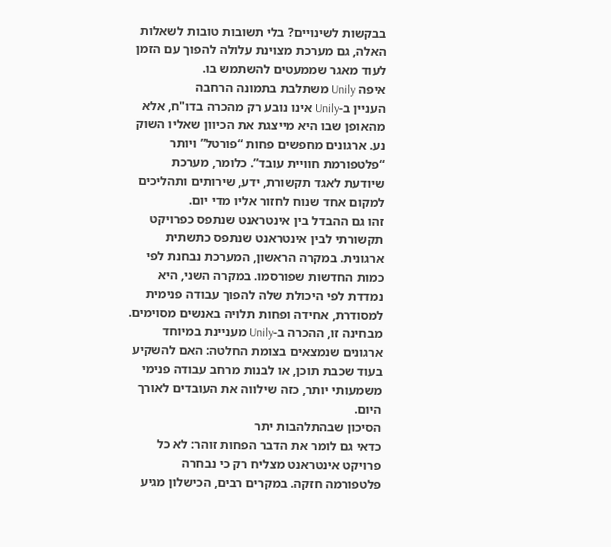בבקשות לשינויים? בלי תשובות טובות לשאלות האלה, גם מערכת מצוינת עלולה להפוך עם הזמן לעוד מאגר שממעטים להשתמש בו.
איפה Unily משתלבת בתמונה הרחבה
העניין ב-Unily אינו נובע רק מהכרה בדו"ח, אלא מהאופן שבו היא מייצגת את הכיוון שאליו השוק נע. ארגונים מחפשים פחות “פורטל” ויותר “פלטפורמת חוויית עובד”. כלומר, מערכת שיודעת לאגד תקשורת, ידע, שירותים ותהליכים למקום אחד שנוח לחזור אליו מדי יום.
זהו גם ההבדל בין אינטראנט שנתפס כפרויקט תקשורתי לבין אינטראנט שנתפס כתשתית ארגונית. במקרה הראשון, המערכת נבחנת לפי כמות החדשות שפורסמו. במקרה השני, היא נמדדת לפי היכולת שלה להפוך עבודה פנימית למסודרת, אחידה ופחות תלויה באנשים מסוימים.
מבחינה זו, ההכרה ב-Unily מעניינת במיוחד ארגונים שנמצאים בצומת החלטה: האם להשקיע בעוד שכבת תוכן, או לבנות מרחב עבודה פנימי משמעותי יותר, כזה שילווה את העובדים לאורך היום.
הסיכון שבהתלהבות יתר
כדאי גם לומר את הדבר הפחות זוהר: לא כל פרויקט אינטראנט מצליח רק כי נבחרה פלטפורמה חזקה. במקרים רבים, הכישלון מגיע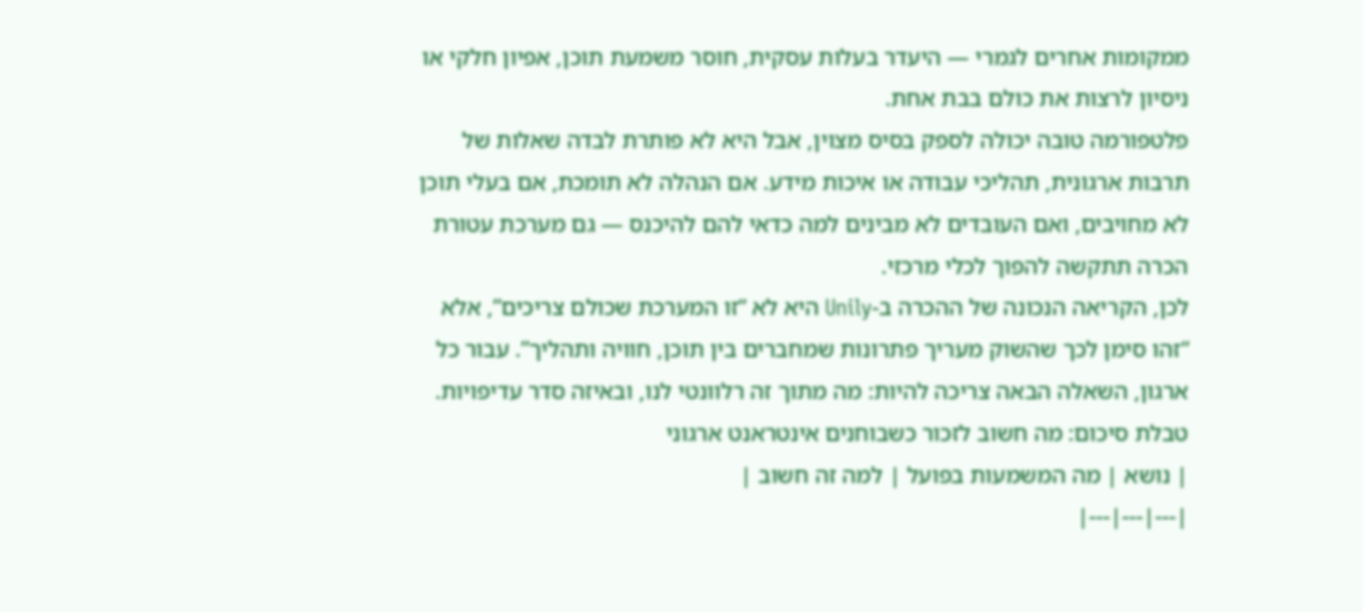ממקומות אחרים לגמרי — היעדר בעלות עסקית, חוסר משמעת תוכן, אפיון חלקי או ניסיון לרצות את כולם בבת אחת.
פלטפורמה טובה יכולה לספק בסיס מצוין, אבל היא לא פותרת לבדה שאלות של תרבות ארגונית, תהליכי עבודה או איכות מידע. אם הנהלה לא תומכת, אם בעלי תוכן לא מחויבים, ואם העובדים לא מבינים למה כדאי להם להיכנס — גם מערכת עטורת הכרה תתקשה להפוך לכלי מרכזי.
לכן, הקריאה הנכונה של ההכרה ב-Unily היא לא “זו המערכת שכולם צריכים”, אלא “זהו סימן לכך שהשוק מעריך פתרונות שמחברים בין תוכן, חוויה ותהליך”. עבור כל ארגון, השאלה הבאה צריכה להיות: מה מתוך זה רלוונטי לנו, ובאיזה סדר עדיפויות.
טבלת סיכום: מה חשוב לזכור כשבוחנים אינטראנט ארגוני
| נושא | מה המשמעות בפועל | למה זה חשוב |
|---|---|---|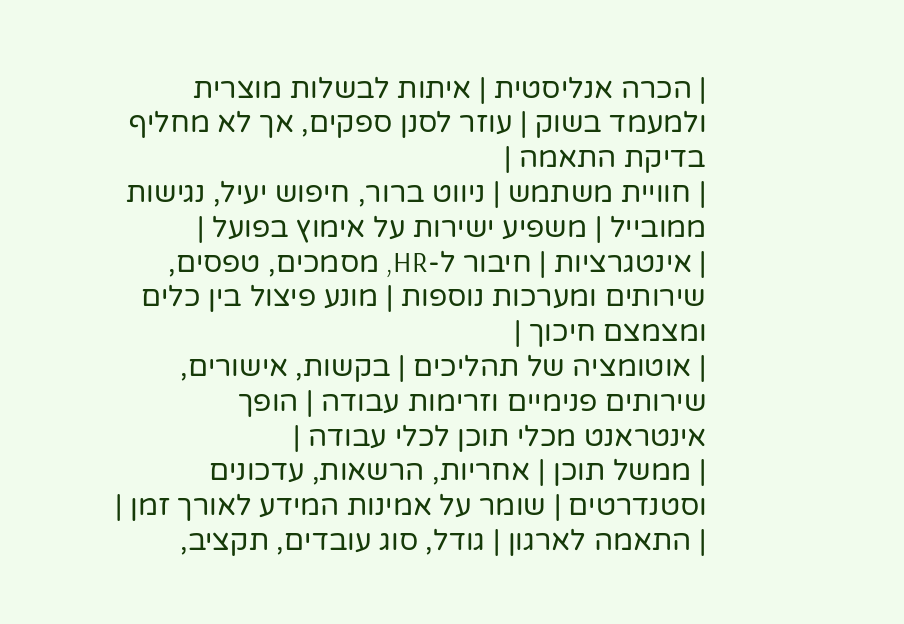| הכרה אנליסטית | איתות לבשלות מוצרית ולמעמד בשוק | עוזר לסנן ספקים, אך לא מחליף בדיקת התאמה |
| חוויית משתמש | ניווט ברור, חיפוש יעיל, נגישות ממובייל | משפיע ישירות על אימוץ בפועל |
| אינטגרציות | חיבור ל-HR, מסמכים, טפסים, שירותים ומערכות נוספות | מונע פיצול בין כלים ומצמצם חיכוך |
| אוטומציה של תהליכים | בקשות, אישורים, שירותים פנימיים וזרימות עבודה | הופך אינטראנט מכלי תוכן לכלי עבודה |
| ממשל תוכן | אחריות, הרשאות, עדכונים וסטנדרטים | שומר על אמינות המידע לאורך זמן |
| התאמה לארגון | גודל, סוג עובדים, תקציב,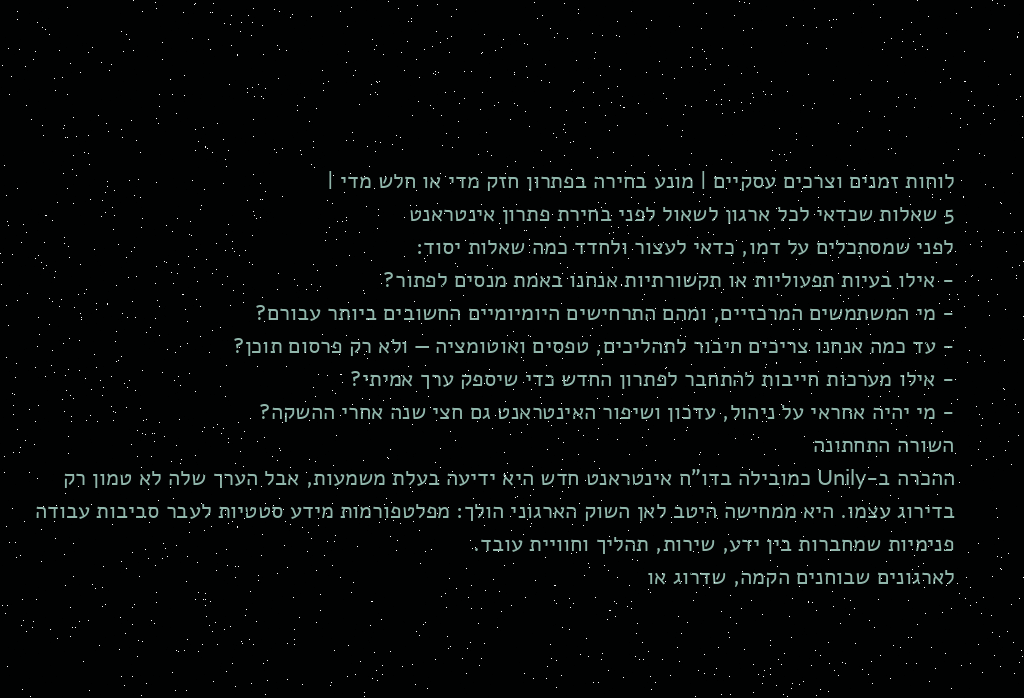לוחות זמנים וצרכים עסקיים | מונע בחירה בפתרון חזק מדי או חלש מדי |
5 שאלות שכדאי לכל ארגון לשאול לפני בחירת פתרון אינטראנט
לפני שמסתכלים על דמו, כדאי לעצור ולחדד כמה שאלות יסוד:
- אילו בעיות תפעוליות או תקשורתיות אנחנו באמת מנסים לפתור?
- מי המשתמשים המרכזיים, ומהם התרחישים היומיומיים החשובים ביותר עבורם?
- עד כמה אנחנו צריכים חיבור לתהליכים, טפסים ואוטומציה — ולא רק פרסום תוכן?
- אילו מערכות חייבות להתחבר לפתרון החדש כדי שיספק ערך אמיתי?
- מי יהיה אחראי על ניהול, עדכון ושיפור האינטראנט גם חצי שנה אחרי ההשקה?
השורה התחתונה
ההכרה ב-Unily כמובילה בדו"ח אינטראנט חדש היא ידיעה בעלת משמעות, אבל הערך שלה לא טמון רק בדירוג עצמו. היא ממחישה היטב לאן השוק הארגוני הולך: מפלטפורמות מידע סטטיות לעבר סביבות עבודה פנימיות שמחברות בין ידע, שירות, תהליך וחוויית עובד.
לארגונים שבוחנים הקמה, שדרוג או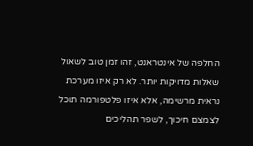החלפה של אינטראנט, זהו זמן טוב לשאול שאלות מדויקות יותר. לא רק איזו מערכת נראית מרשימה, אלא איזו פלטפורמה תוכל לצמצם חיכוך, לשפר תהליכים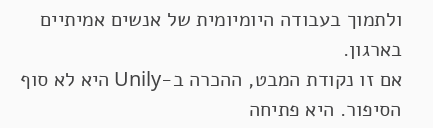ולתמוך בעבודה היומיומית של אנשים אמיתיים בארגון.
אם זו נקודת המבט, ההכרה ב-Unily היא לא סוף הסיפור. היא פתיחה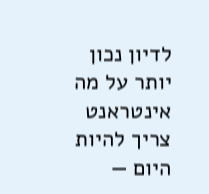לדיון נכון יותר על מה אינטראנט צריך להיות היום —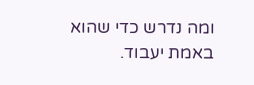ומה נדרש כדי שהוא באמת יעבוד.